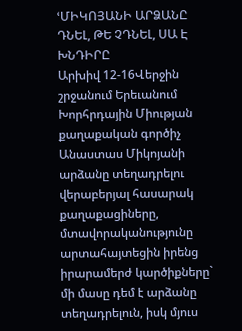ՙՄԻԿՈՅԱՆԻ ԱՐՁԱՆԸ ԴՆԵԼ, ԹԵ ՉԴՆԵԼ, ՍԱ Է ԽՆԴԻՐԸ
Արխիվ 12-16Վերջին շրջանում Երեւանում Խորհրդային Միության քաղաքական գործիչ Անաստաս Միկոյանի արձանը տեղադրելու վերաբերյալ հասարակ քաղաքացիները, մտավորականությունը արտահայտեցին իրենց իրարամերժ կարծիքները` մի մասը դեմ է արձանը տեղադրելուն, իսկ մյուս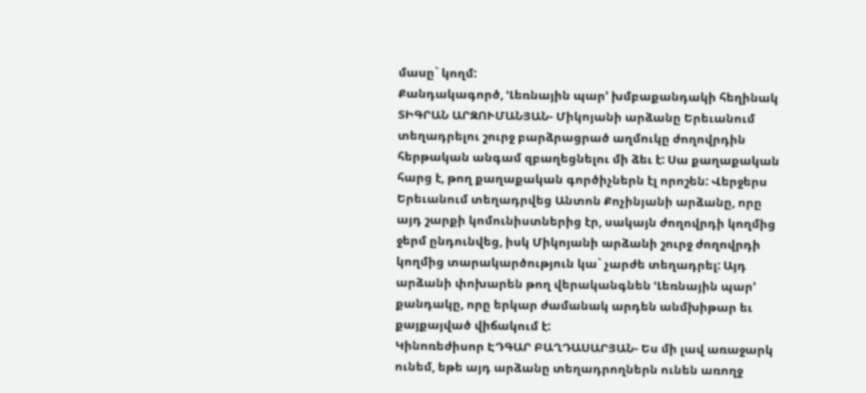մասը` կողմ:
Քանդակագործ, ՙԼեռնային պար՚ խմբաքանդակի հեղինակ ՏԻԳՐԱՆ ԱՐԶՈՒՄԱՆՅԱՆ- Միկոյանի արձանը Երեւանում տեղադրելու շուրջ բարձրացրած աղմուկը ժողովրդին հերթական անգամ զբաղեցնելու մի ձեւ է: Սա քաղաքական հարց է, թող քաղաքական գործիչներն էլ որոշեն: Վերջերս Երեւանում տեղադրվեց Անտոն Քոչինյանի արձանը, որը այդ շարքի կոմունիստներից էր, սակայն ժողովրդի կողմից ջերմ ընդունվեց, իսկ Միկոյանի արձանի շուրջ ժողովրդի կողմից տարակարծություն կա` չարժե տեղադրել: Այդ արձանի փոխարեն թող վերականգնեն ՙԼեռնային պար՚ քանդակը, որը երկար ժամանակ արդեն անմխիթար եւ քայքայված վիճակում է:
Կինոռեժիսոր ԷԴԳԱՐ ԲԱՂԴԱՍԱՐՅԱՆ- Ես մի լավ առաջարկ ունեմ, եթե այդ արձանը տեղադրողներն ունեն առողջ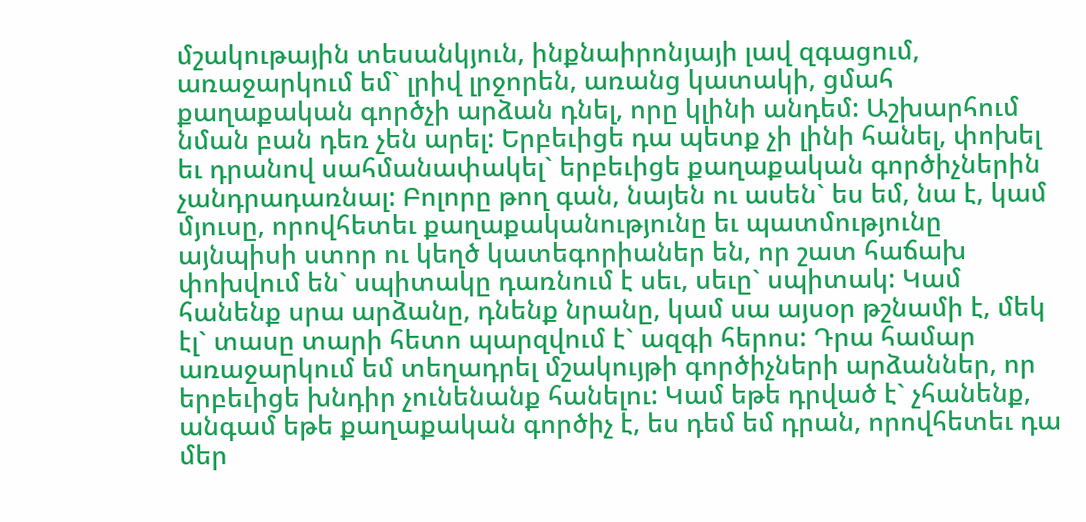մշակութային տեսանկյուն, ինքնաիրոնյայի լավ զգացում, առաջարկում եմ` լրիվ լրջորեն, առանց կատակի, ցմահ քաղաքական գործչի արձան դնել, որը կլինի անդեմ: Աշխարհում նման բան դեռ չեն արել: Երբեւիցե դա պետք չի լինի հանել, փոխել եւ դրանով սահմանափակել` երբեւիցե քաղաքական գործիչներին չանդրադառնալ: Բոլորը թող գան, նայեն ու ասեն` ես եմ, նա է, կամ մյուսը, որովհետեւ քաղաքականությունը եւ պատմությունը այնպիսի ստոր ու կեղծ կատեգորիաներ են, որ շատ հաճախ փոխվում են` սպիտակը դառնում է սեւ, սեւը` սպիտակ: Կամ հանենք սրա արձանը, դնենք նրանը, կամ սա այսօր թշնամի է, մեկ էլ` տասը տարի հետո պարզվում է` ազգի հերոս: Դրա համար առաջարկում եմ տեղադրել մշակույթի գործիչների արձաններ, որ երբեւիցե խնդիր չունենանք հանելու: Կամ եթե դրված է` չհանենք, անգամ եթե քաղաքական գործիչ է, ես դեմ եմ դրան, որովհետեւ դա մեր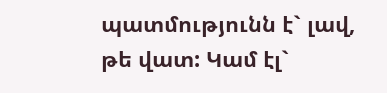պատմությունն է` լավ, թե վատ: Կամ էլ`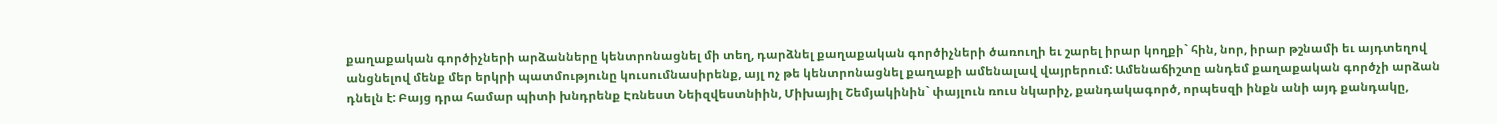քաղաքական գործիչների արձանները կենտրոնացնել մի տեղ, դարձնել քաղաքական գործիչների ծառուղի եւ շարել իրար կողքի` հին, նոր, իրար թշնամի եւ այդտեղով անցնելով մենք մեր երկրի պատմությունը կուսումնասիրենք, այլ ոչ թե կենտրոնացնել քաղաքի ամենալավ վայրերում: Ամենաճիշտը անդեմ քաղաքական գործչի արձան դնելն է: Բայց դրա համար պիտի խնդրենք Էռնեստ Նեիզվեստնիին, Միխայիլ Շեմյակինին` փայլուն ռուս նկարիչ, քանդակագործ, որպեսզի ինքն անի այդ քանդակը,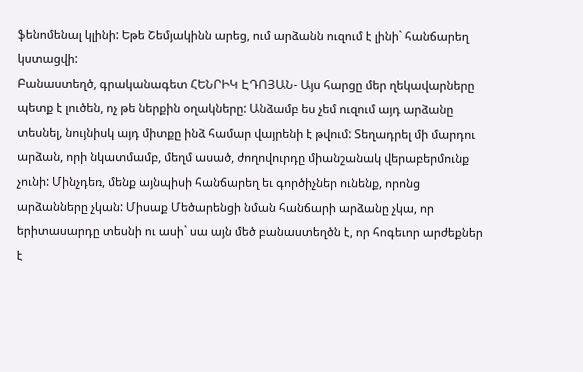ֆենոմենալ կլինի: Եթե Շեմյակինն արեց, ում արձանն ուզում է լինի` հանճարեղ կստացվի:
Բանաստեղծ, գրականագետ ՀԵՆՐԻԿ ԷԴՈՅԱՆ- Այս հարցը մեր ղեկավարները պետք է լուծեն, ոչ թե ներքին օղակները: Անձամբ ես չեմ ուզում այդ արձանը տեսնել, նույնիսկ այդ միտքը ինձ համար վայրենի է թվում: Տեղադրել մի մարդու արձան, որի նկատմամբ, մեղմ ասած, ժողովուրդը միանշանակ վերաբերմունք չունի: Մինչդեռ, մենք այնպիսի հանճարեղ եւ գործիչներ ունենք, որոնց արձանները չկան: Միսաք Մեծարենցի նման հանճարի արձանը չկա, որ երիտասարդը տեսնի ու ասի` սա այն մեծ բանաստեղծն է, որ հոգեւոր արժեքներ է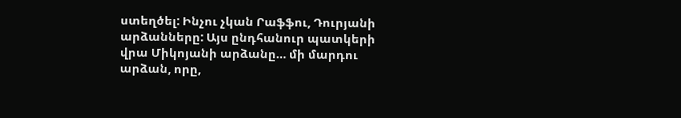ստեղծել: Ինչու չկան Րաֆֆու, Դուրյանի արձանները: Այս ընդհանուր պատկերի վրա Միկոյանի արձանը… մի մարդու արձան, որը,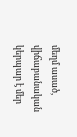մեղմ ասած, վիճաբանական կերպար է մեր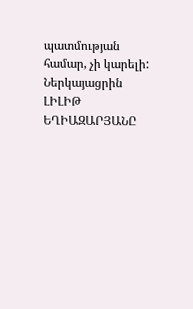պատմության համար, չի կարելի:
Ներկայացրին ԼԻԼԻԹ ԵՂԻԱԶԱՐՅԱՆԸ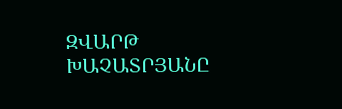ԶՎԱՐԹ ԽԱՉԱՏՐՅԱՆԸ